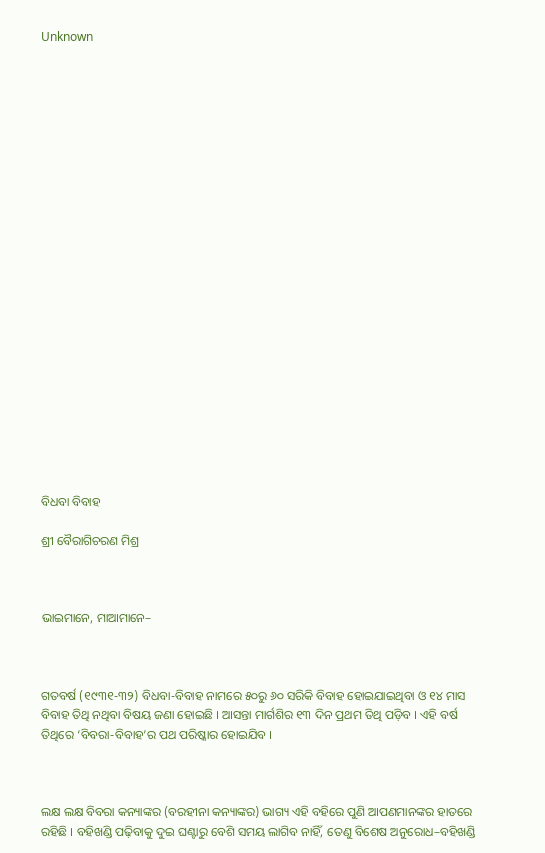Unknown























ବିଧବା ବିବାହ

ଶ୍ରୀ ବୈରାଗିଚରଣ ମିଶ୍ର



ଭାଇମାନେ, ମାଆମାନେ–



ଗତବର୍ଷ (୧୯୩୧-୩୨) ବିଧବା-ବିବାହ ନାମରେ ୫୦ରୁ ୬୦ ସରିକି ବିବାହ ହୋଇଯାଇଥିବା ଓ ୧୪ ମାସ ବିବାହ ତିଥି ନଥିବା ବିଷୟ ଜଣା ହୋଇଛି । ଆସନ୍ତା ମାର୍ଗଶିର ୧୩ ଦିନ ପ୍ରଥମ ତିଥି ପଡ଼ିବ । ଏହି ବର୍ଷ ତିଥିରେ ‘ବିବରା-ବିବାହ’ର ପଥ ପରିଷ୍କାର ହୋଇଯିବ ।



ଲକ୍ଷ ଲକ୍ଷ ବିବରା କନ୍ୟାଙ୍କର (ବରହୀନା କନ୍ୟାଙ୍କର) ଭାଗ୍ୟ ଏହି ବହିରେ ପୁଣି ଆପଣମାନଙ୍କର ହାତରେ ରହିଛି । ବହିଖଣ୍ଡି ପଢ଼ିବାକୁ ଦୁଇ ଘଣ୍ଟାରୁ ବେଶି ସମୟ ଲାଗିବ ନାହିଁ, ତେଣୁ ବିଶେଷ ଅନୁରୋଧ–ବହିଖଣ୍ଡି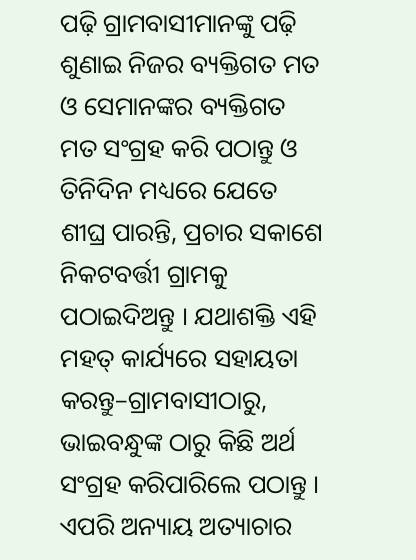ପଢ଼ି ଗ୍ରାମବାସୀମାନଙ୍କୁ ପଢ଼ି ଶୁଣାଇ ନିଜର ବ୍ୟକ୍ତିଗତ ମତ ଓ ସେମାନଙ୍କର ବ୍ୟକ୍ତିଗତ ମତ ସଂଗ୍ରହ କରି ପଠାନ୍ତୁ ଓ ତିନିଦିନ ମଧ୍ୟରେ ଯେତେ ଶୀଘ୍ର ପାରନ୍ତି, ପ୍ରଚାର ସକାଶେ ନିକଟବର୍ତ୍ତୀ ଗ୍ରାମକୁ ପଠାଇଦିଅନ୍ତୁ । ଯଥାଶକ୍ତି ଏହି ମହତ୍‌ କାର୍ଯ୍ୟରେ ସହାୟତା କରନ୍ତୁ–ଗ୍ରାମବାସୀଠାରୁ, ଭାଇବନ୍ଧୁଙ୍କ ଠାରୁ କିଛି ଅର୍ଥ ସଂଗ୍ରହ କରିପାରିଲେ ପଠାନ୍ତୁ । ଏପରି ଅନ୍ୟାୟ ଅତ୍ୟାଚାର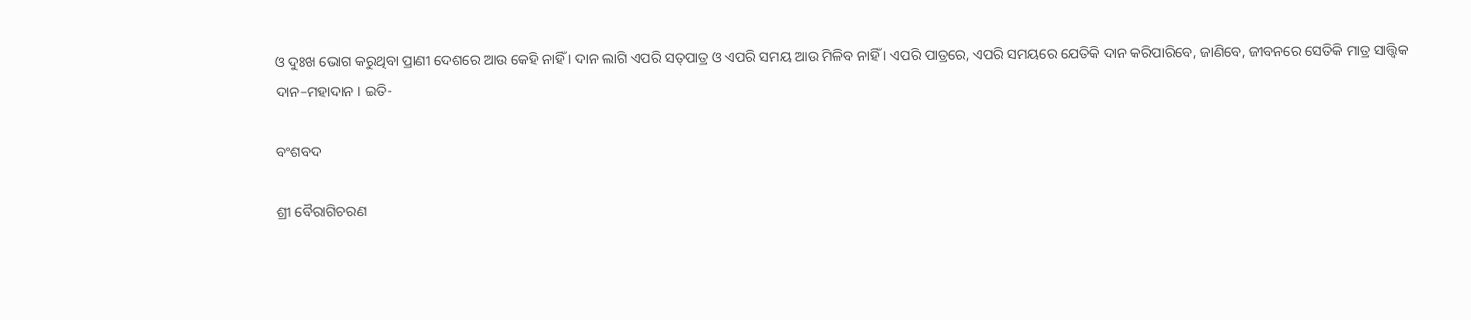ଓ ଦୁଃଖ ଭୋଗ କରୁଥିବା ପ୍ରାଣୀ ଦେଶରେ ଆଉ କେହି ନାହିଁ । ଦାନ ଲାଗି ଏପରି ସତ୍‌ପାତ୍ର ଓ ଏପରି ସମୟ ଆଉ ମିଳିବ ନାହିଁ । ଏପରି ପାତ୍ରରେ, ଏପରି ସମୟରେ ଯେତିକି ଦାନ କରିପାରିବେ, ଜାଣିବେ, ଜୀବନରେ ସେତିକି ମାତ୍ର ସାତ୍ତ୍ୱିକ ଦାନ–ମହାଦାନ । ଇତି-

ବଂଶବଦ

ଶ୍ରୀ ବୈରାଗିଚରଣ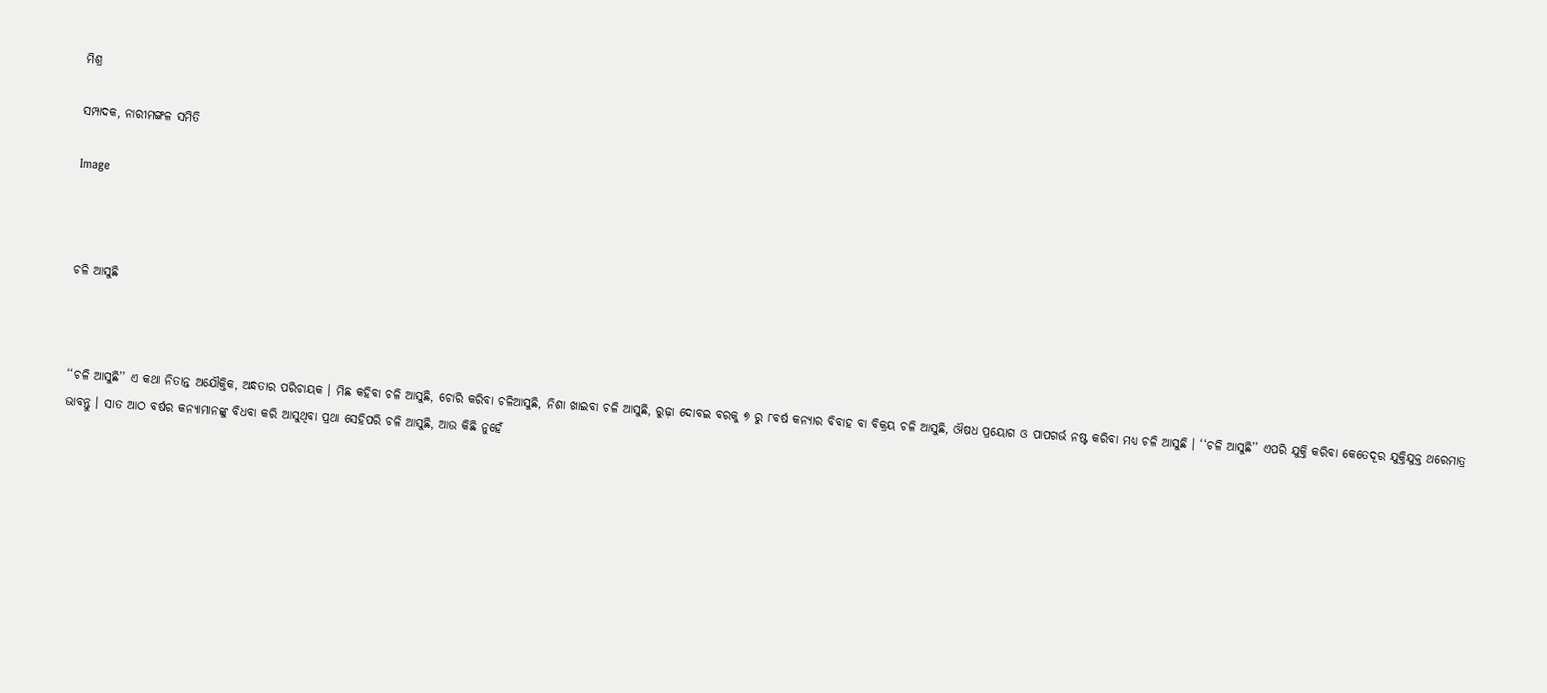ମିଶ୍ର

ସମ୍ପାଦକ, ନାରୀମଙ୍ଗଳ ସମିତି

Image



ଚଳି ଆସୁଛି



‘‘ଚଳି ଆସୁଛି’’ ଏ କଥା ନିତାନ୍ତ ଅଯୌକ୍ତିକ, ଅନ୍ଧତାର ପରିଚାୟକ । ମିଛ କହିବା ଚଳି ଆସୁଛି, ଚୋରି କରିବା ଚଳିଆସୁଛି, ନିଶା ଖାଇବା ଚଳି ଆସୁଛି, ରୁଢ଼ା ଦୋବଇ ବରକୁ ୭ ରୁ ୮ବର୍ଷ କନ୍ୟାର ବିବାହ ବା ବିକ୍ରୟ ଚଳି ଆସୁଛି, ଔଷଧ ପ୍ରୟୋଗ ଓ ପାପଗର୍ଭ ନଷ୍ଟ କରିବା ମଧ୍ୟ ଚଳି ଆସୁଛି । ‘‘ଚଳି ଆସୁଛି’’ ଏପରି ଯୁକ୍ତି କରିବା କେତେଦୂର ଯୁକ୍ତିଯୁକ୍ତ ଥରେମାତ୍ର ଭାବନ୍ତୁ । ସାତ ଆଠ ବର୍ଷର କନ୍ୟାମାନଙ୍କୁ ବିଧବା କରି ଆସୁଥିବା ପ୍ରଥା ସେହିପରି ଚଳି ଆସୁଛି, ଆଉ କିଛି ନୁହେଁ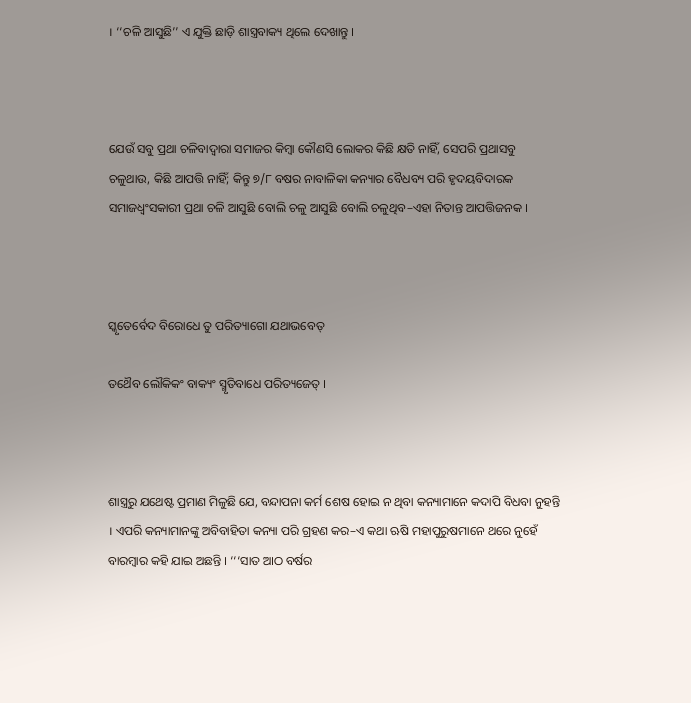। ‘‘ଚଳି ଆସୁଛି’’ ଏ ଯୁକ୍ତି ଛାଡ଼ି ଶାସ୍ତ୍ରବାକ୍ୟ ଥିଲେ ଦେଖାନ୍ତୁ ।



ଯେଉଁ ସବୁ ପ୍ରଥା ଚଳିବାଦ୍ୱାରା ସମାଜର କିମ୍ୱା କୌଣସି ଲୋକର କିଛି କ୍ଷତି ନାହିଁ, ସେପରି ପ୍ରଥାସବୁ ଚଳୁଥାଉ, କିଛି ଆପତ୍ତି ନାହିଁ; କିନ୍ତୁ ୭/୮ ବଷର ନାବାଳିକା କନ୍ୟାର ବୈଧବ୍ୟ ପରି ହୃଦୟବିଦାରକ ସମାଜଧ୍ୱଂସକାରୀ ପ୍ରଥା ଚଳି ଆସୁଛି ବୋଲି ଚଳୁ ଆସୁଛି ବୋଲି ଚଳୁଥିବ–ଏହା ନିତାନ୍ତ ଆପତ୍ତିଜନକ ।



ସ୍କୃତେର୍ବେଦ ବିରୋଧେ ତୁ ପରିତ୍ୟାଗୋ ଯଥାଭବେତ୍

ତଥୈବ ଲୌକିକଂ ବାକ୍ୟଂ ସ୍ମୃତିବାଧେ ପରିତ୍ୟଜେତ୍ ।



ଶାସ୍ତ୍ରରୁ ଯଥେଷ୍ଟ ପ୍ରମାଣ ମିଳୁଛି ଯେ, ବନ୍ଦାପନା କର୍ମ ଶେଷ ହୋଇ ନ ଥିବା କନ୍ୟାମାନେ କଦାପି ବିଧବା ନୁହନ୍ତି । ଏପରି କନ୍ୟାମାନଙ୍କୁ ଅବିବାହିତା କନ୍ୟା ପରି ଗ୍ରହଣ କର–ଏ କଥା ଋଷି ମହାପୁରୁଷମାନେ ଥରେ ନୁହେଁ ବାରମ୍ୱାର କହି ଯାଇ ଅଛନ୍ତି । ‘‘‘ସାତ ଆଠ ବର୍ଷର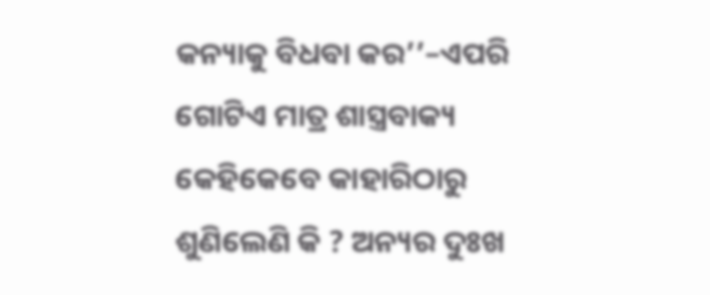କନ୍ୟାକୁ ବିଧବା କର’’–ଏପରି ଗୋଟିଏ ମାତ୍ର ଶାସ୍ତ୍ରବାକ୍ୟ କେହିକେବେ କାହାରିଠାରୁ ଶୁଣିଲେଣି କି ? ଅନ୍ୟର ଦୁଃଖ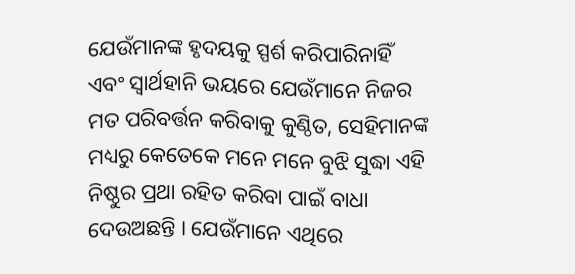ଯେଉଁମାନଙ୍କ ହୃଦୟକୁ ସ୍ପର୍ଶ କରିପାରିନାହିଁ ଏବଂ ସ୍ୱାର୍ଥହାନି ଭୟରେ ଯେଉଁମାନେ ନିଜର ମତ ପରିବର୍ତ୍ତନ କରିବାକୁ କୁଣ୍ଠିତ, ସେହିମାନଙ୍କ ମଧ୍ୟରୁ କେତେକେ ମନେ ମନେ ବୁଝି ସୁଦ୍ଧା ଏହି ନିଷ୍ଠୁର ପ୍ରଥା ରହିତ କରିବା ପାଇଁ ବାଧା ଦେଉଅଛନ୍ତି । ଯେଉଁମାନେ ଏଥିରେ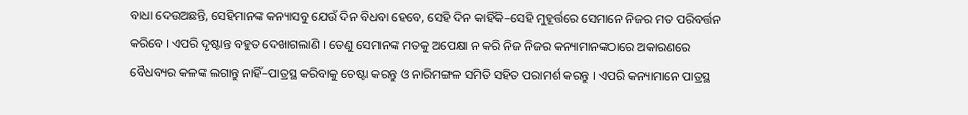ବାଧା ଦେଉଅଛନ୍ତି, ସେହିମାନଙ୍କ କନ୍ୟାସବୁ ଯେଉଁ ଦିନ ବିଧବା ହେବେ, ସେହି ଦିନ କାହିଁକି–ସେହି ମୁହୂର୍ତ୍ତରେ ସେମାନେ ନିଜର ମତ ପରିବର୍ତ୍ତନ କରିବେ । ଏପରି ଦୃଷ୍ଟାନ୍ତ ବହୁତ ଦେଖାଗଲାଣି । ତେଣୁ ସେମାନଙ୍କ ମତକୁ ଅପେକ୍ଷା ନ କରି ନିଜ ନିଜର କନ୍ୟାମାନଙ୍କଠାରେ ଅକାରଣରେ ବୈଧବ୍ୟର କଳଙ୍କ ଲଗାନ୍ତୁ ନାହିଁ–ପାତ୍ରସ୍ଥ କରିବାକୁ ଚେଷ୍ଟା କରନ୍ତୁ ଓ ନାରିମଙ୍ଗଳ ସମିତି ସହିତ ପରାମର୍ଶ କରନ୍ତୁ । ଏପରି କନ୍ୟାମାନେ ପାତ୍ରସ୍ଥ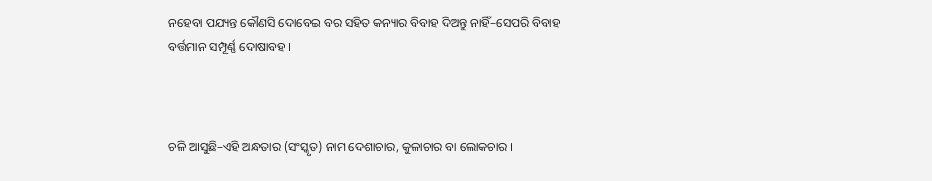ନହେବା ପଯ୍ୟନ୍ତ କୌଣସି ଦୋବେଇ ବର ସହିତ କନ୍ୟାର ବିବାହ ଦିଅନ୍ତୁ ନାହିଁ–ସେପରି ବିବାହ ବର୍ତ୍ତମାନ ସମ୍ପୂର୍ଣ୍ଣ ଦୋଷାବହ ।



ଚଳି ଆସୁଛି–ଏହି ଅନ୍ଧତାର (ସଂସ୍କୃତ) ନାମ ଦେଶାଚାର, କୁଳାଚାର ବା ଲୋକଚାର ।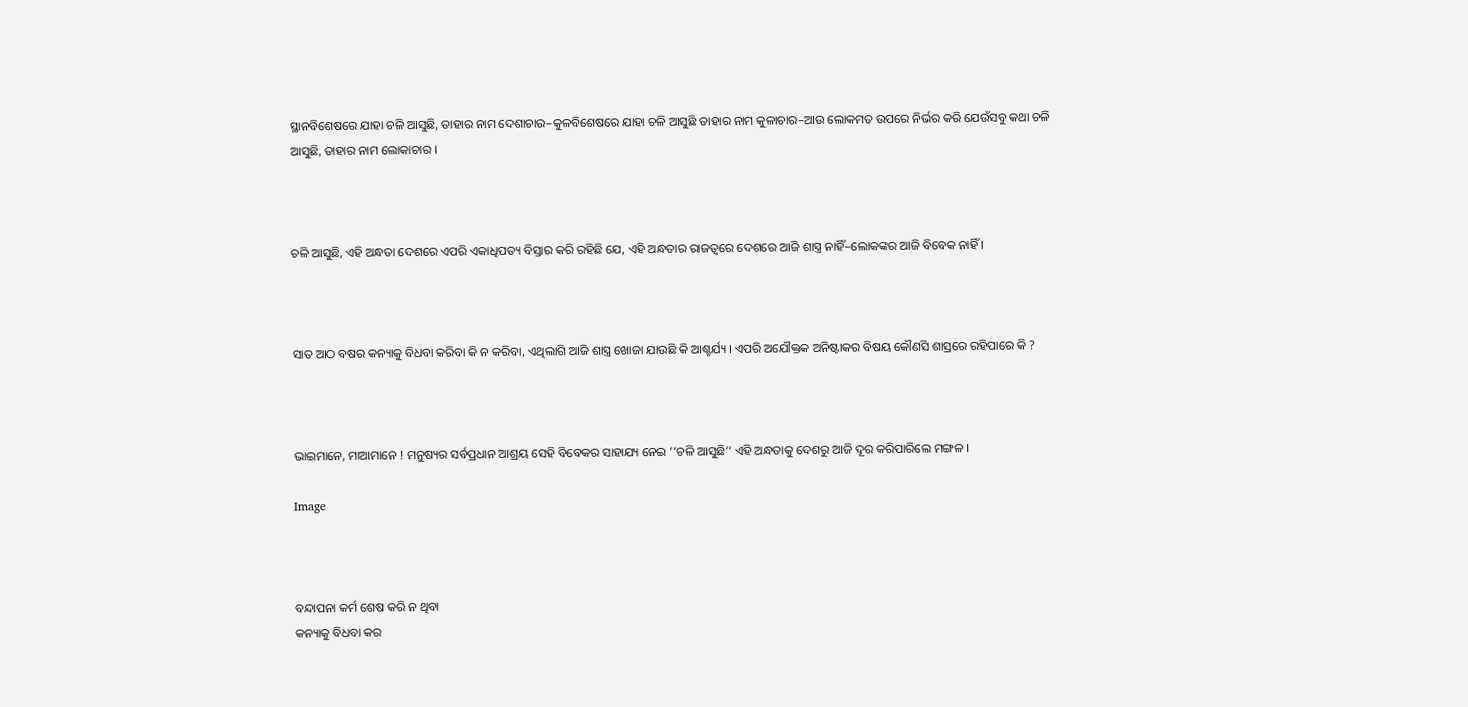ସ୍ଥାନବିଶେଷରେ ଯାହା ଚଳି ଆସୁଛି, ତାହାର ନାମ ଦେଶାଚାର–କୁଳବିଶେଷରେ ଯାହା ଚଳି ଆସୁଛି ତାହାର ନାମ କୁଳାଚାର–ଆଉ ଲୋକମତ ଉପରେ ନିର୍ଭର କରି ଯେଉଁସବୁ କଥା ଚଳି ଆସୁଛି, ତାହାର ନାମ ଲୋକାଚାର ।



ଚଳି ଆସୁଛି, ଏହି ଅନ୍ଧତା ଦେଶରେ ଏପରି ଏକାଧିପତ୍ୟ ବିସ୍ତାର କରି ରହିଛି ଯେ, ଏହି ଅନ୍ଧତାର ରାଜତ୍ୱରେ ଦେଶରେ ଆଜି ଶାସ୍ତ୍ର ନାହିଁ–ଲୋକଙ୍କର ଆଜି ବିବେକ ନାହିଁ ।



ସାତ ଆଠ ବଷର କନ୍ୟାକୁ ବିଧବା କରିବା କି ନ କରିବା, ଏଥିଲାଗି ଆଜି ଶାସ୍ତ୍ର ଖୋଜା ଯାଉଛି କି ଆଶ୍ଚର୍ଯ୍ୟ । ଏପରି ଅଯୌକ୍ତକ ଅନିଷ୍ଟାକର ବିଷୟ କୌଣସି ଶାସ୍ରରେ ରହିପାରେ କି ?



ଭାଇମାନେ, ମାଆମାନେ ! ମନୁଷ୍ୟର ସର୍ବପ୍ରଧାନ ଆଶ୍ରୟ ସେହି ବିବେକର ସାହାଯ୍ୟ ନେଇ ‘‘ଚଳି ଆସୁଛି’’ ଏହି ଅନ୍ଧତାକୁ ଦେଶରୁ ଆଜି ଦୂର କରିପାରିଲେ ମଙ୍ଗଳ ।

Image



ବନ୍ଦାପନା କର୍ମ ଶେଷ କରି ନ ଥିବା
କନ୍ୟାକୁ ବିଧବା କର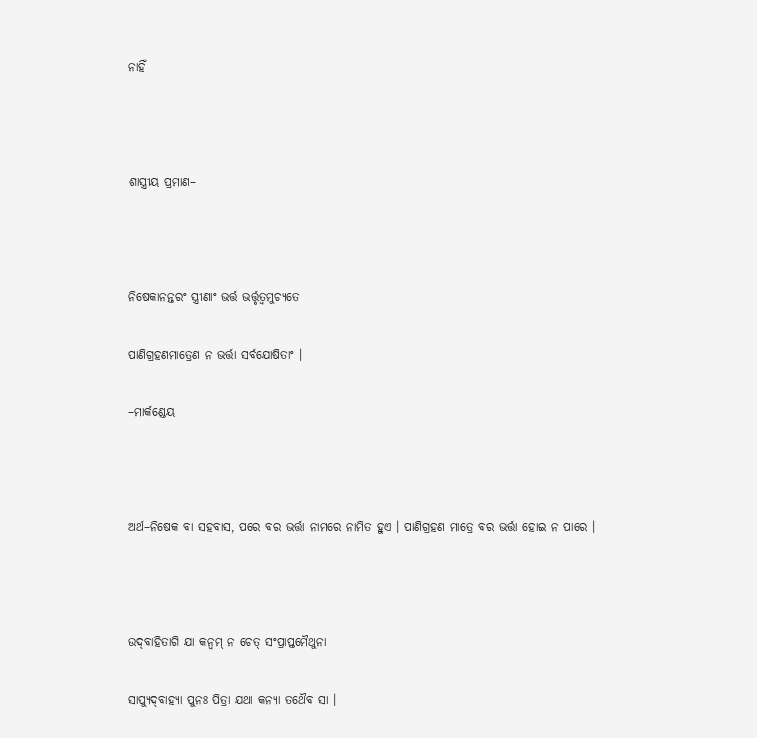ନାହିଁ



ଶାସ୍ତ୍ରୀୟ ପ୍ରମାଣ–



ନିଷେକାନନ୍ତରଂ ସ୍ତ୍ରୀଣାଂ ଭର୍ତ୍ତ ଭର୍ତ୍ତୃତ୍ୱମୁଚ୍ୟତେ

ପାଣିଗ୍ରହଣମାତ୍ରେଣ ନ ଭର୍ତ୍ତା ସର୍ବଯୋଷିତାଂ ।

–ମାର୍କଣ୍ଡେୟ



ଅର୍ଥ–ନିଷେକ ବା ସହବାସ, ପରେ ବର ଭର୍ତ୍ତା ନାମରେ ନାମିତ ହୁଏ । ପାଣିଗ୍ରହଣ ମାତ୍ରେ ବର ଭର୍ତ୍ତା ହୋଇ ନ ପାରେ ।



ଉଦ୍‌ବାହିତାଗି ଯା କନ୍ୱମ୍ ନ ଚେତ୍ ସଂପ୍ରାପ୍ତମୈଥୁନା

ସାପ୍ୟୁଦ୍‌ବାହ୍ୟା ପୁନଃ ପିତ୍ରା ଯଥା କନ୍ୟା ତଥୈବ ସା ।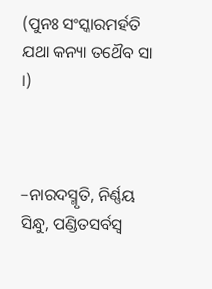(ପୁନଃ ସଂସ୍କାରମର୍ହତି ଯଥା କନ୍ୟା ତଥୈବ ସା ।)



–ନାରଦସ୍ମୃତି, ନିର୍ଣ୍ଣୟ ସିନ୍ଧୁ, ପଣ୍ଡିତସର୍ବସ୍ୱ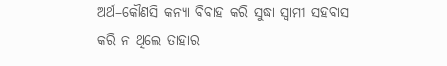ଅର୍ଥ–କୌଣସି କନ୍ୟା ବିବାହ କରି ସୁଦ୍ଧା ସ୍ୱାମୀ ସହବାସ କରି ନ ଥିଲେ ତାହାର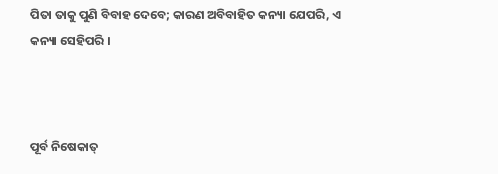ପିତା ତାକୁ ପୁଣି ବିବାହ ଦେବେ; କାରଣ ଅବିବାହିତ କନ୍ୟା ଯେପରି, ଏ କନ୍ୟା ସେହିପରି ।



ପୂର୍ବ ନିଷେକାତ୍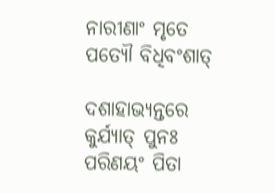ନାରୀଣାଂ ମୃତେ ପତ୍ୟୌ ବିଧିବଂଶାତ୍

ଦଶାହାଭ୍ୟନ୍ତରେ କୁର୍ଯ୍ୟାତ୍ ପୁନଃ ପରିଣୟଂ ପିତା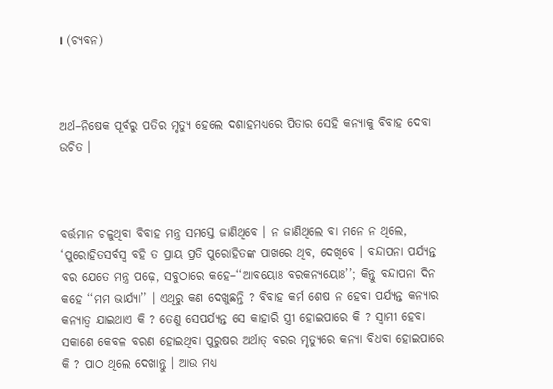। (ଚ୍ୟବନ)



ଅର୍ଥ–ନିଷେକ ପୂର୍ବରୁ ପତିର ମୃତ୍ୟୁ ହେଲେ ଦଶାହମଧ୍ୟରେ ପିତାର ସେହି କନ୍ୟାକୁ ବିବାହ ଦେବା ଉଚିତ ।



ବର୍ତ୍ତମାନ ଚଳୁଥିବା ବିବାହ ମନ୍ତ୍ର ସମସ୍ତେ ଜାଣିଥିବେ । ନ ଜାଣିଥିଲେ ବା ମନେ ନ ଥିଲେ, ‘ପୁରୋହିତସର୍ବସ୍ୱ ବହି ତ ପ୍ରାୟ ପ୍ରତି ପୁରୋହିତଙ୍କ ପାଖରେ ଥିବ, ଦେଖିବେ । ବନ୍ଦାପନା ପର୍ଯ୍ୟନ୍ତ ବର ଯେତେ ମନ୍ତ୍ର ପଢ଼େ, ସବୁଠାରେ କହେ–‘‘ଆବୟୋଃ ବରକନ୍ୟୟୋଃ’’; କିନ୍ତୁ ବନ୍ଦାପନା ଦିନ କହେ ‘‘ମମ ଭାର୍ଯ୍ୟା’’ । ଏଥିରୁ କଣ ଦେଖୁଛନ୍ତି ? ବିବାହ କର୍ମ ଶେଷ ନ ହେବା ପର୍ଯ୍ୟନ୍ତ କନ୍ୟାର କନ୍ୟାତ୍ୱ ଯାଇଥାଏ କି ? ତେଣୁ ସେପର୍ଯ୍ୟନ୍ତ ସେ କାହାରି ସ୍ତ୍ରୀ ହୋଇପାରେ କି ? ସ୍ୱାମୀ ହେବା ସକାଶେ କେବଳ ବରଣ ହୋଇଥିବା ପୁରୁଷର ଅର୍ଥାତ୍ ବରର ମୃତ୍ୟୁରେ କନ୍ୟା ବିଧବା ହୋଇପାରେ କି ? ପାଠ ଥିଲେ ଦେଖାନ୍ତୁ । ଆଉ ମଧ୍ୟ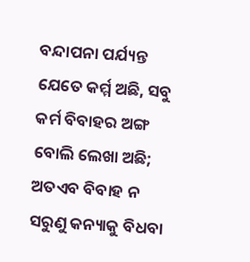ବନ୍ଦାପନା ପର୍ଯ୍ୟନ୍ତ ଯେତେ କର୍ମ୍ମ ଅଛି, ସବୁ କର୍ମ ବିବାହର ଅଙ୍ଗ ବୋଲି ଲେଖା ଅଛି; ଅତଏବ ବିବାହ ନ ସରୁଣୁ କନ୍ୟାକୁ ବିଧବା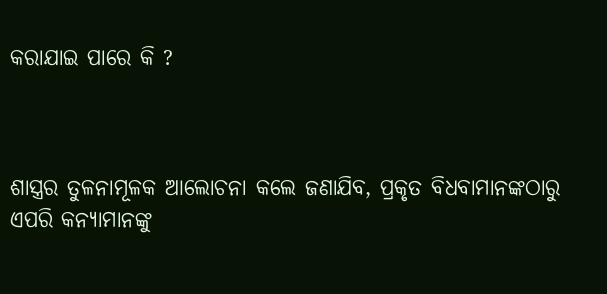କରାଯାଇ ପାରେ କି ?



ଶାସ୍ତ୍ରର ତୁଳନାମୂଳକ ଆଲୋଚନା କଲେ ଜଣାଯିବ, ପ୍ରକୃତ ବିଧବାମାନଙ୍କଠାରୁ ଏପରି କନ୍ୟାମାନଙ୍କୁ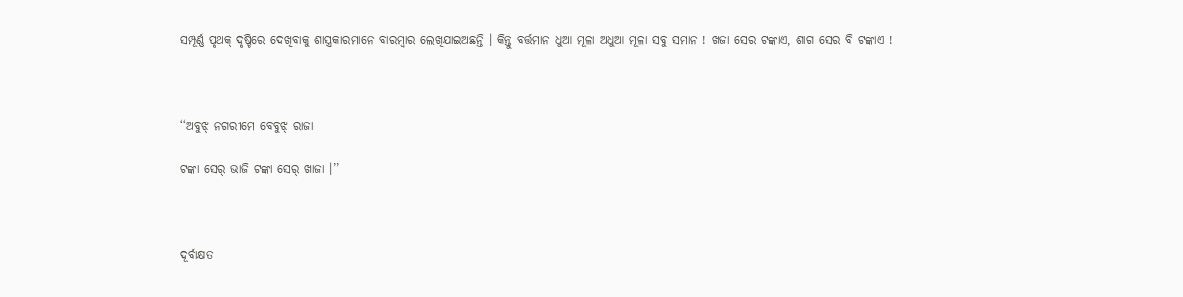ସମ୍ପୂର୍ଣ୍ଣ ପୃଥକ୍ ଦୃଷ୍ଚିରେ ଦେଖିବାକୁ ଶାସ୍ତ୍ରକାରମାନେ ବାରମ୍ୱାର ଲେଖିଯାଇଅଛନ୍ତି । କିନ୍ତୁ ବର୍ତ୍ତମାନ ଧୁଆ ମୂଳା ଅଧୁଆ ମୂଳା ସବୁ ସମାନ ! ଖଜା ସେର ଟଙ୍କାଏ, ଶାଗ ସେର ବି ଟଙ୍କାଏ !



‘‘ଅବୁଝ୍ ନଗରୀମେ ବେବୁଝ୍ ରାଜା

ଟଙ୍କା ସେର୍ ଭାଜି ଟଙ୍କା ସେର୍ ଖାଜା ।’’



ଦୂର୍ବାକ୍ଷତ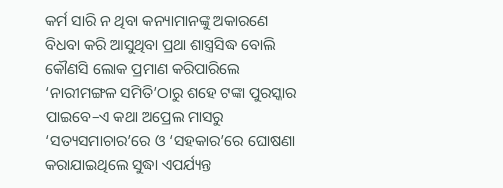କର୍ମ ସାରି ନ ଥିବା କନ୍ୟାମାନଙ୍କୁ ଅକାରଣେ ବିଧବା କରି ଆସୁଥିବା ପ୍ରଥା ଶାସ୍ତ୍ରସିଦ୍ଧ ବୋଲି କୌଣସି ଲୋକ ପ୍ରମାଣ କରିପାରିଲେ ‘ନାରୀମଙ୍ଗଳ ସମିତି’ଠାରୁ ଶହେ ଟଙ୍କା ପୁରସ୍କାର ପାଇବେ–ଏ କଥା ଅପ୍ରେଲ ମାସରୁ ‘ସତ୍ୟସମାଚାର’ରେ ଓ ‘ସହକାର’ରେ ଘୋଷଣା କରାଯାଇଥିଲେ ସୁଦ୍ଧା ଏପର୍ଯ୍ୟନ୍ତ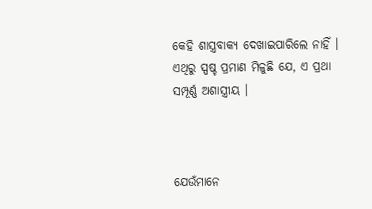କେହି ଶାସ୍ତ୍ରବାକ୍ୟ ଦେଖାଇପାରିଲେ ନାହିଁ । ଏଥିରୁ ସ୍ପଷ୍ଚ ପ୍ରମାଣ ମିଳୁଛି ଯେ, ଏ ପ୍ରଥା ସମ୍ପୂର୍ଣ୍ଣ ଅଶାସ୍ତ୍ରୀୟ ।



ଯେଉଁମାନେ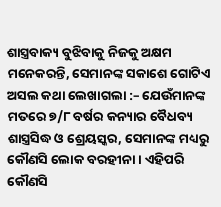ଶାସ୍ତ୍ରବାକ୍ୟ ବୁଝିବାକୁ ନିଜକୁ ଅକ୍ଷମ ମନେକରନ୍ତି, ସେମାନଙ୍କ ସକାଶେ ଗୋଟିଏ ଅସଲ କଥା ଲେଖାଗଲା :– ଯେଉଁମାନଙ୍କ ମତରେ ୭/୮ ବର୍ଷର କନ୍ୟାର ବୈଧବ୍ୟ ଶାସ୍ତ୍ରସିଦ୍ଧ ଓ ଶ୍ରେୟସ୍କର, ସେମାନଙ୍କ ମଧ୍ୟରୁ କୌଣସି ଲୋକ ବରହୀନା । ଏହିପରି କୌଣସି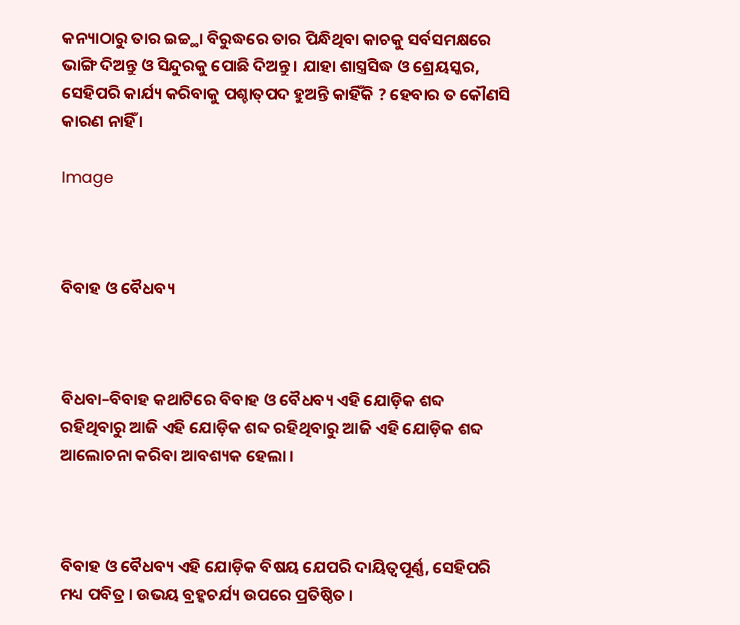କନ୍ୟାଠାରୁ ତାର ଇଚ୍ଚ୍ଥା ବିରୁଦ୍ଧରେ ତାର ପିନ୍ଧିଥିବା କାଚକୁ ସର୍ବସମକ୍ଷରେ ଭାଙ୍ଗି ଦିଅନ୍ତୁ ଓ ସିନ୍ଦୁରକୁ ପୋଛି ଦିଅନ୍ତୁ । ଯାହା ଶାସ୍ତ୍ରସିଦ୍ଧ ଓ ଶ୍ରେୟସ୍କର, ସେହିପରି କାର୍ଯ୍ୟ କରିବାକୁ ପଶ୍ଚାତ୍‌ପଦ ହୁଅନ୍ତି କାହିଁକି ? ହେବାର ତ କୌଣସି କାରଣ ନାହିଁ ।

Image



ବିବାହ ଓ ବୈଧବ୍ୟ



ବିଧବା–ବିବାହ କଥାଟିରେ ବିବାହ ଓ ବୈଧବ୍ୟ ଏହି ଯୋଡ଼ିକ ଶବ୍ଦ ରହିଥିବାରୁ ଆଜି ଏହି ଯୋଡ଼ିକ ଶବ୍ଦ ରହିଥିବାରୁ ଆଜି ଏହି ଯୋଡ଼ିକ ଶବ୍ଦ ଆଲୋଚନା କରିବା ଆବଶ୍ୟକ ହେଲା ।



ବିବାହ ଓ ବୈଧବ୍ୟ ଏହି ଯୋଡ଼ିକ ବିଷୟ ଯେପରି ଦାୟିତ୍ୱପୂର୍ଣ୍ଣ, ସେହିପରି ମଧ୍ୟ ପବିତ୍ର । ଉଭୟ ବ୍ରହ୍କଚର୍ଯ୍ୟ ଉପରେ ପ୍ରତିଷ୍ଠିତ ।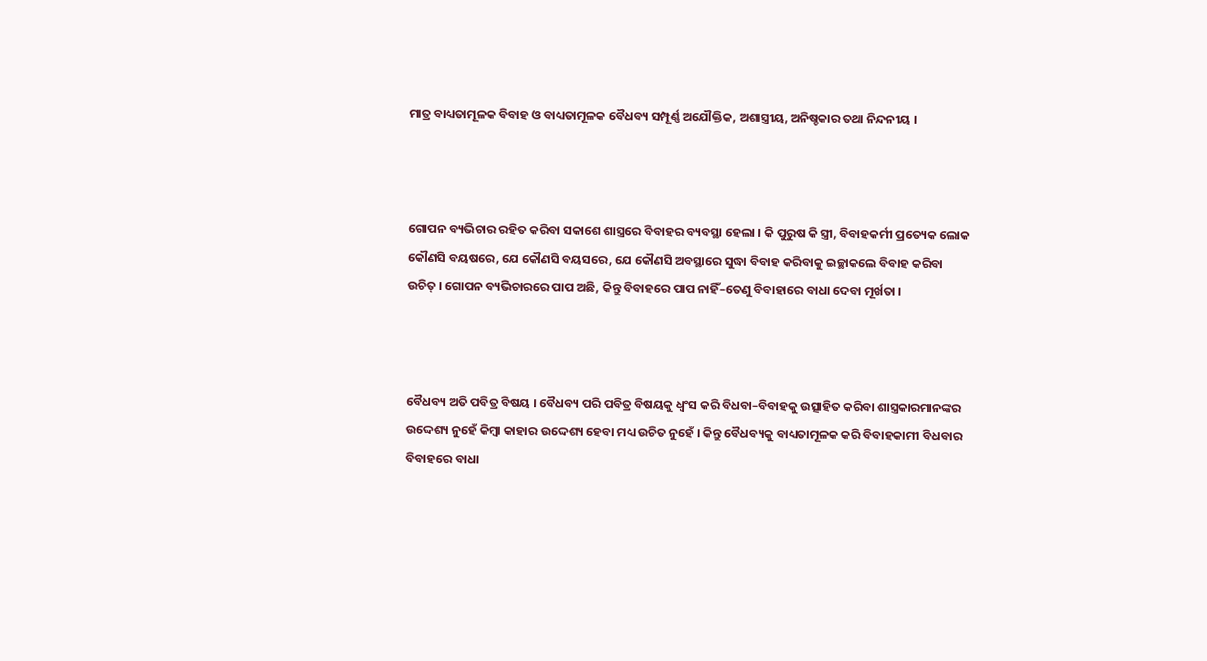ମାତ୍ର ବାଧ୍ୟତାମୂଳକ ବିବାହ ଓ ବାଧ୍ୟତାମୂଳକ ବୈଧବ୍ୟ ସମ୍ପୂର୍ଣ୍ଣ ଅଯୌକ୍ତିକ, ଅଶାସ୍ତ୍ରୀୟ, ଅନିଷ୍ଚକାର ତଥା ନିନ୍ଦନୀୟ ।



ଗୋପନ ବ୍ୟଭିଚାର ରହିତ କରିବା ସକାଶେ ଶାସ୍ତ୍ରରେ ବିବାହର ବ୍ୟବସ୍ଥା ହେଲା । କି ପୁରୁଷ କି ସ୍ତ୍ରୀ, ବିବାହକର୍ମୀ ପ୍ରତ୍ୟେକ ଲୋକ କୌଣସି ବୟଷରେ, ଯେ କୌଣସି ବୟସରେ, ଯେ କୌଣସି ଅବସ୍ଥାରେ ସୁଦ୍ଧା ବିବାହ କରିବାକୁ ଇଚ୍ଛାକଲେ ବିବାହ କରିବା ଉଚିତ୍ । ଗୋପନ ବ୍ୟଭିଚାରରେ ପାପ ଅଛି, କିନ୍ତୁ ବିବାହରେ ପାପ ନାହିଁ–ତେଣୁ ବିବାହାରେ ବାଧା ଦେବା ମୂର୍ଖତା ।



ବୈଧବ୍ୟ ଅତି ପବିତ୍ର ବିଷୟ । ବୈଧବ୍ୟ ପରି ପବିତ୍ର ବିଷୟକୁ ଧ୍ୱଂସ କରି ବିଧବା–ବିବାହକୁ ଉତ୍ସାହିତ କରିବା ଶାସ୍ତ୍ରକାରମାନଙ୍କର ଉଦ୍ଦେଶ୍ୟ ନୁହେଁ କିମ୍ୱା କାହାର ଉଦ୍ଦେଶ୍ୟ ହେବା ମଧ୍ୟ ଉଚିତ ନୁହେଁ । କିନ୍ତୁ ବୈଧବ୍ୟକୁ ବାଧ୍ୟତାମୂଳକ କରି ବିବାହକାମୀ ବିଧବାର ବିବାହରେ ବାଧା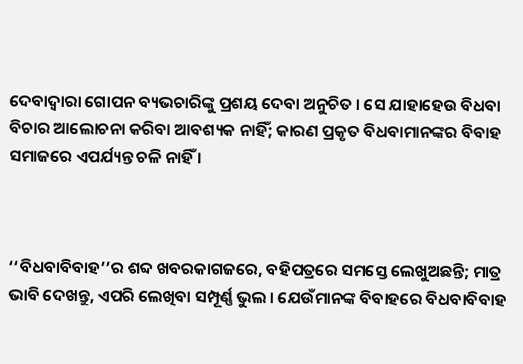ଦେବାଦ୍ୱାରା ଗୋପନ ବ୍ୟଭଚାରିଙ୍କୁ ପ୍ରଶୟ ଦେବା ଅନୁଚିତ । ସେ ଯାହାହେଉ ବିଧବା ବିଚାର ଆଲୋଚନା କରିବା ଆବଶ୍ୟକ ନାହିଁ; କାରଣ ପ୍ରକୃତ ବିଧବାମାନଙ୍କର ବିବାହ ସମାଜରେ ଏପର୍ଯ୍ୟନ୍ତ ଚଳି ନାହିଁ ।



‘‘ବିଧବାବିବାହ’’ର ଶବ୍ଦ ଖବରକାଗଜରେ, ବହିପତ୍ରରେ ସମସ୍ତେ ଲେଖୁଅଛନ୍ତି; ମାତ୍ର ଭାବି ଦେଖନ୍ତୁ, ଏପରି ଲେଖିବା ସମ୍ପୂର୍ଣ୍ଣ ଭୁଲ । ଯେଉଁମାନଙ୍କ ବିବାହରେ ବିଧବାବିବାହ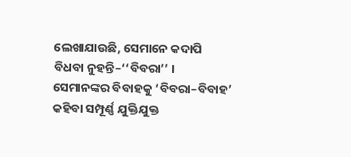ଲେଖାଯାଉଛି, ସେମାନେ କଦାପି ବିଧବା ନୁହନ୍ତି–‘‘ବିବରା’’ । ସେମାନଙ୍କର ବିବାହକୁ ‘ବିବରା–ବିବାହ’ କହିବା ସମ୍ପୂର୍ଣ୍ଣ ଯୁକ୍ତିଯୁକ୍ତ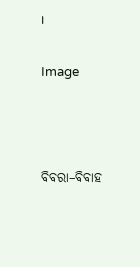।

Image



ବିବରା–ବିବାହ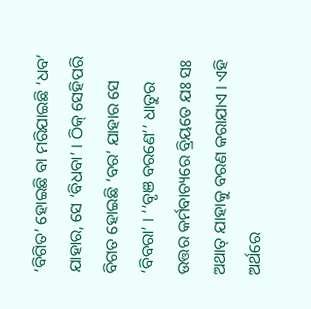‘ବିଗିତ’ ହୋଇଛି ବା ମରିଯାଇଛି ‘ଧବ’ ଯାହାର, ସେ ‘ବିଧବା’ । ଠିକ୍ ସେହିପରି ବିଗତ ହୋଇଛି ‘ବର’ ଯାହାର ସେ ‘ବିବରା’ । ‘‘ବୃଞ ବରଣେ’’ ଧାତୁର ଉତ୍ତର କର୍ମବାଚ୍ୟରେ ବ୍ରିୟତେ ଯଃ ସଃ ଅଥାତ୍ ଯାହାକୁ ବରଣ କରାଯାଏ । ଏହି ଅର୍ଥରେ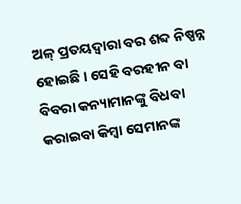ଅଳ୍ ପ୍ରତୟଦ୍ୱାରା ବର ଶବ୍ଦ ନିଷ୍ପନ୍ନ ହୋଇଛି । ସେହି ବରହୀନ ବା ବିବରା କନ୍ୟାମାନଙ୍କୁ ବିଧବା କରାଇବା କିମ୍ବା ସେମାନଙ୍କ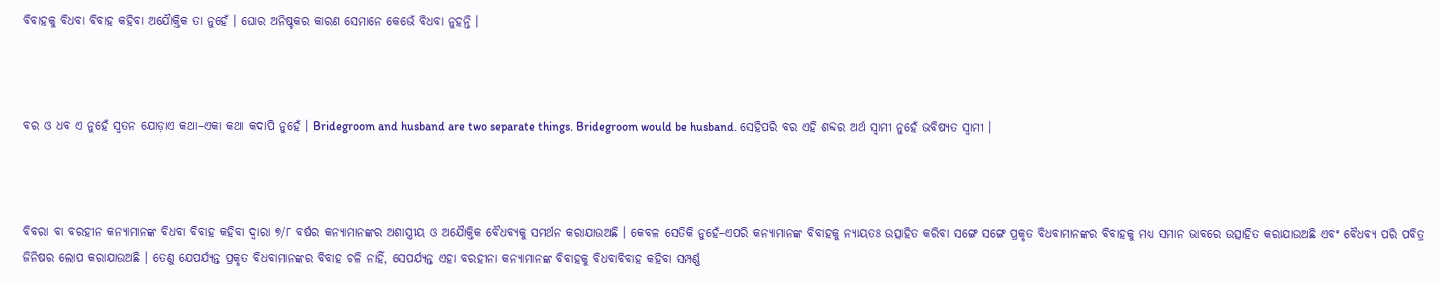ବିବାହକୁ ବିଧବା ବିବାହ କହିବା ଅଯୈାକ୍ତିକ ତା ନୁହେଁ । ଘୋର ଅନିଷ୍ଚକର କାରଣ ସେମାନେ କେଭେଁ ବିଧବା ନୁହନ୍ତି ।



ବର ଓ ଧବ ଏ ନୁହେଁ ସ୍ୱତନ ଯୋଡ଼ାଏ କଥା–ଏକା କଥା କଦାପି ନୁହେଁ । Bridegroom and husband are two separate things. Bridegroom would be husband. ସେହିପରି ବର ଏହି ଶବ୍ଦର ଅର୍ଥ ସ୍ୱାମୀ ନୁହେଁ ଭବିଷ୍ୟତ ସ୍ୱାମୀ ।



ବିବରା ବା ବରହୀନ କନ୍ୟାମାନଙ୍କ ବିଧବା ବିବାହ କହିବା ଦ୍ୱାରା ୭/୮ ବର୍ଷର କନ୍ୟାମାନଙ୍କର ଅଶାସ୍ତ୍ରୀୟ ଓ ଅଯୈାକ୍ତିକ ବୈଧବ୍ୟକୁ ସମର୍ଥନ କରାଯାଉଅଛି । କେବଳ ସେତିକି ନୁହେଁ–ଏପରି କନ୍ୟାମାନଙ୍କ ବିବାହକୁ ନ୍ୟାୟତଃ ଉତ୍ସାହିତ କରିବା ସଙ୍ଗେ ସଙ୍ଗେ ପ୍ରକୃତ ବିଧବାମାନଙ୍କର ବିବାହକୁ ମଧ୍ୟ ସମାନ ଭାବରେ ଉତ୍ସାହିତ କରାଯାଉଅଛି ଏବଂ ବୈଧବ୍ୟ ପରି ପବିତ୍ର ଜିନିଷର ଲୋପ କରାଯାଉଅଛି । ତେଣୁ ଯେପର୍ଯ୍ୟନ୍ତ ପ୍ରକୃତ ବିଧବାମାନଙ୍କର ବିବାହ ଚଳି ନାହିଁ, ସେପର୍ଯ୍ୟନ୍ତ ଏହା ବରହୀନା କନ୍ୟାମାନଙ୍କ ବିବାହକୁ ବିଧବାବିବାହ କହିବା ସମ୍ପର୍ଣ୍ଣ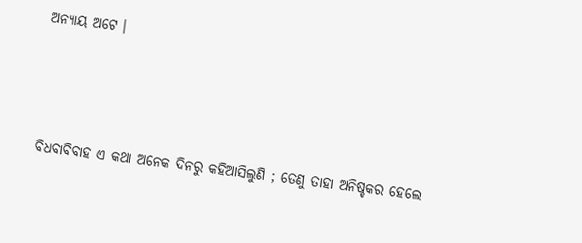ଅନ୍ୟାୟ ଅଟେ ।



ବିଧବାବିବାହ ଏ କଥା ଅନେକ ଦିନରୁ କହିଆସିଲୁଣି ; ତେଣୁ ତାହା ଅନିଷ୍ଚକର ହେଲେ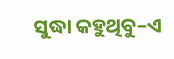ସୁଦ୍ଧା କହୁଥିବୁ–ଏ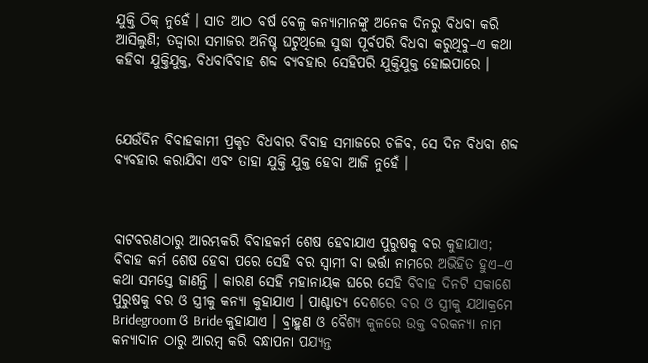ଯୁକ୍ତି ଠିକ୍ ନୁହେଁ । ସାତ ଆଠ ବର୍ଷ ବେଳୁ କନ୍ୟାମାନଙ୍କୁ ଅନେକ ଦିନରୁ ବିଧବା କରି ଆସିଲୁଣି; ତଦ୍ଦ୍ୱାରା ସମାଜର ଅନିଷ୍ଚ ଘଟୁଥିଲେ ସୁଦ୍ଧା ପୂର୍ବପରି ବିଧବା କରୁଥିବୁ–ଏ କଥା କହିବା ଯୁକ୍ତିଯୁକ୍ତ, ବିଧବାବିବାହ ଶବ୍ଦ ବ୍ୟବହାର ସେହିପରି ଯୁକ୍ତିଯୁକ୍ତ ହୋଇପାରେ ।



ଯେଉଁଦିନ ବିବାହକାମୀ ପ୍ରକୃତ ବିଧବାର ବିବାହ ସମାଜରେ ଚଳିବ, ସେ ଦିନ ବିଧବା ଶବ୍ଦ ବ୍ୟବହାର କରାଯିବା ଏବଂ ତାହା ଯୁକ୍ତି ଯୁକ୍ତ ହେବା ଆଜି ନୁହେଁ ।



ବାଟବରଣଠାରୁ ଆରମ୍ଭକରି ବିବାହକର୍ମ ଶେଷ ହେବାଯାଏ ପୁରୁଷକୁ ବର କୁହାଯାଏ; ବିବାହ କର୍ମ ଶେଷ ହେବା ପରେ ସେହି ବର ସ୍ୱାମୀ ବା ଭର୍ତ୍ତା ନାମରେ ଅଭିହିତ ହୁଏ–ଏ କଥା ସମସ୍ତେ ଜାଣନ୍ତି । କାରଣ ସେହି ମହାନାୟକ ଘରେ ସେହି ବିବାହ ଦିନଟି ସକାଶେ ପୁରୁଷକୁ ବର ଓ ସ୍ତ୍ରୀକୁ କନ୍ୟା କୁହାଯାଏ । ପାଶ୍ଚାତ୍ୟ ଦେଶରେ ବର ଓ ସ୍ତ୍ରୀକୁ ଯଥାକ୍ରମେ Bridegroom ଓ Bride କୁହାଯାଏ । ବ୍ରାହ୍କଣ ଓ ବୈଶ୍ୟ କୁଳରେ ଉକ୍ତ ବରକନ୍ୟା ନାମ କନ୍ୟାଦାନ ଠାରୁ ଆରମ୍ୱ କରି ବନ୍ଧାପନା ପଯ୍ୟନ୍ତ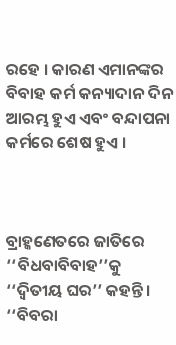ରହେ । କାରଣ ଏମାନଙ୍କର ବିବାହ କର୍ମ କନ୍ୟାଦାନ ଦିନ ଆରମ୍ଭ ହୁଏ ଏବଂ ବନ୍ଦାପନା କର୍ମରେ ଶେଷ ହୁଏ ।



ବ୍ରାହ୍କଣେତରେ ଜାତିରେ ‘‘ବିଧବାବିବାହ’’କୁ ‘‘ଦ୍ୱିତୀୟ ଘର’’ କହନ୍ତି । ‘‘ବିବରା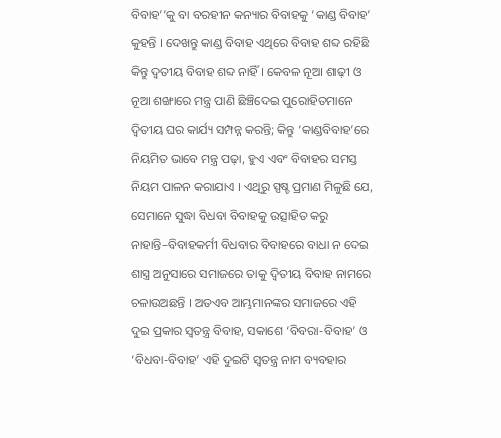ବିବାହ’’କୁ ବା ବରହୀନ କନ୍ୟାର ବିବାହକୁ ‘କାଣ୍ଡ ବିବାହ’ କୁହନ୍ତି । ଦେଖନ୍ତୁ କାଣ୍ଡ ବିବାହ ଏଥିରେ ବିବାହ ଶବ୍ଦ ରହିଛି କିନ୍ତୁ ଦ୍ୱତୀୟ ବିବାହ ଶବ୍ଦ ନାହିଁ । କେବଳ ନୂଆ ଶାଢ଼ୀ ଓ ନୂଆ ଶଙ୍ଖାରେ ମନ୍ତ୍ର ପାଣି ଛିଞ୍ଚିଦେଇ ପୁରୋହିତମାନେ ଦ୍ୱିତୀୟ ଘର କାର୍ଯ୍ୟ ସମ୍ପନ୍ନ କରନ୍ତି; କିନ୍ତୁ ‘କାଣ୍ଡବିବାହ’ରେ ନିୟମିତ ଭାବେ ମନ୍ତ୍ର ପଢ଼ା, ହୁଏ ଏବଂ ବିବାହର ସମସ୍ତ ନିୟମ ପାଳନ କରାଯାଏ । ଏଥିରୁ ସ୍ପଷ୍ଚ ପ୍ରମାଣ ମିଳୁଛି ଯେ, ସେମାନେ ସୁଦ୍ଧା ବିଧବା ବିବାହକୁ ଉତ୍ସାହିତ କରୁ ନାହାନ୍ତି–ବିବାହକର୍ମୀ ବିଧବାର ବିବାହରେ ବାଧା ନ ଦେଇ ଶାସ୍ତ୍ର ଅନୁସାରେ ସମାଜରେ ତାକୁ ଦ୍ୱିତୀୟ ବିବାହ ନାମରେ ଚଳାଉଅଛନ୍ତି । ଅତଏବ ଆମ୍ଭମାନଙ୍କର ସମାଜରେ ଏହି ଦୁଇ ପ୍ରକାର ସ୍ୱତନ୍ତ୍ର ବିବାହ, ସକାଶେ ‘ବିବରା-ବିବାହ’ ଓ ‘ବିଧବା-ବିବାହ’ ଏହି ଦୁଇଟି ସ୍ୱତନ୍ତ୍ର ନାମ ବ୍ୟବହାର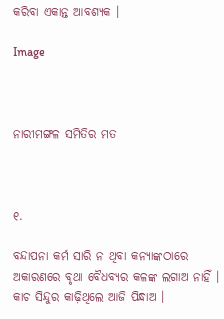କରିବା ଏକାନ୍ତ ଆବଶ୍ୟକ ।

Image



ନାରୀମଙ୍ଗଳ ସମିତିର ମତ



୧.

ବନ୍ଦାପନା କର୍ମ ସାରି ନ ଥିବା କନ୍ୟାଙ୍କଠାରେ ଅକାରଣରେ ବୃଥା ବୈଧବ୍ୟର କଳଙ୍କ ଲଗାଅ ନାହିଁ । କାଚ ସିନ୍ଦୁର କାଢ଼ିଥିଲେ ଆଜି ପିନ୍ଧାଅ ।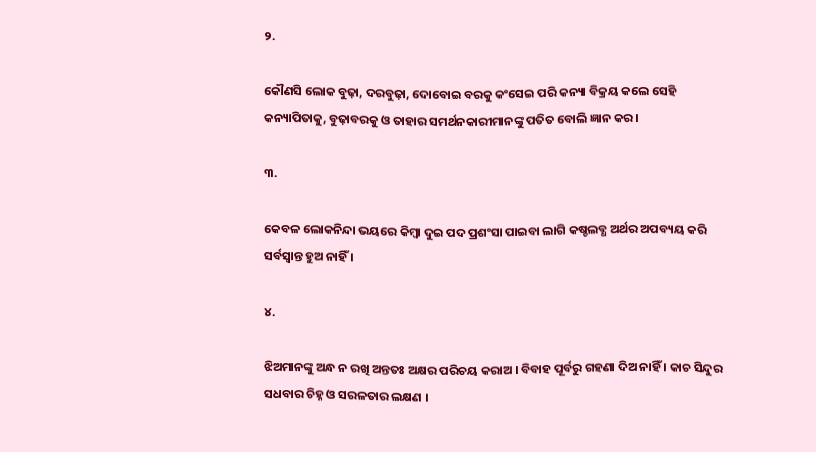୨.

କୌଣସି ଲୋକ ବୁଢ଼ା, ଦରବୁଢ଼ା, ଦୋବୋଇ ବରକୁ କଂସେଇ ପରି କନ୍ୟା ବିକ୍ରୟ କଲେ ସେହି କନ୍ୟାପିତାକୁ, ବୁଢ଼ାବରକୁ ଓ ତାହାର ସମର୍ଥନକାରୀମାନଙ୍କୁ ପତିତ ବୋଲି ଜ୍ଞାନ କର ।

୩.

କେବଳ ଲୋକନିନ୍ଦା ଭୟରେ କିମ୍ୱା ଦୁଇ ପଦ ପ୍ରଶଂସା ପାଇବା ଲାଗି କଷ୍ଚଲବ୍ଧ ଅର୍ଥର ଅପବ୍ୟୟ କରି ସର୍ବସ୍ୱାନ୍ତ ହୁଅ ନାହିଁ ।

୪.

ଝିଅମାନଙ୍କୁ ଅନ୍ଧ ନ ରଖି ଅନ୍ତତଃ ଅକ୍ଷର ପରିଚୟ କରାଅ । ବିବାହ ପୂର୍ବରୁ ଗହଣା ଦିଅ ନାହିଁ । କାଚ ସିନ୍ଦୁର ସଧବାର ଚିହ୍ନ ଓ ସରଳତାର ଲକ୍ଷଣ ।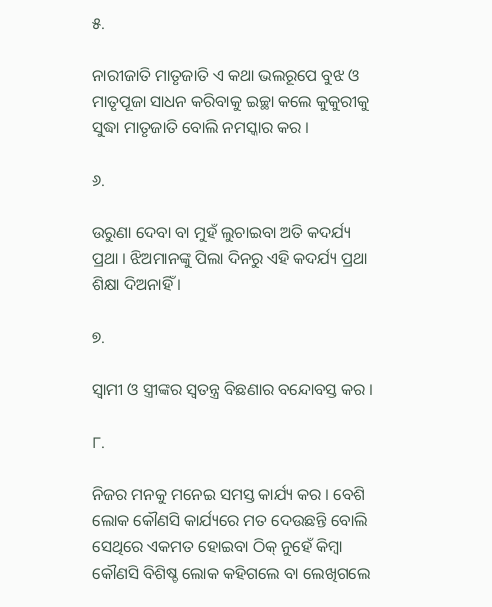୫.

ନାରୀଜାତି ମାତୃଜାତି ଏ କଥା ଭଲରୂପେ ବୁଝ ଓ ମାତୃପୂଜା ସାଧନ କରିବାକୁ ଇଚ୍ଛା କଲେ କୁକୁରୀକୁ ସୁଦ୍ଧା ମାତୃଜାତି ବୋଲି ନମସ୍କାର କର ।

୬.

ଉରୁଣା ଦେବା ବା ମୁହଁ ଲୁଚାଇବା ଅତି କଦର୍ଯ୍ୟ ପ୍ରଥା । ଝିଅମାନଙ୍କୁ ପିଲା ଦିନରୁ ଏହି କଦର୍ଯ୍ୟ ପ୍ରଥା ଶିକ୍ଷା ଦିଅନାହିଁ ।

୭.

ସ୍ୱାମୀ ଓ ସ୍ତ୍ରୀଙ୍କର ସ୍ୱତନ୍ତ୍ର ବିଛଣାର ବନ୍ଦୋବସ୍ତ କର ।

୮.

ନିଜର ମନକୁ ମନେଇ ସମସ୍ତ କାର୍ଯ୍ୟ କର । ବେଶି ଲୋକ କୌଣସି କାର୍ଯ୍ୟରେ ମତ ଦେଉଛନ୍ତି ବୋଲି ସେଥିରେ ଏକମତ ହୋଇବା ଠିକ୍ ନୁହେଁ କିମ୍ୱା କୌଣସି ବିଶିଷ୍ଚ ଲୋକ କହିଗଲେ ବା ଲେଖିଗଲେ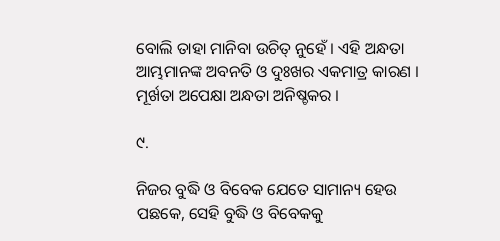ବୋଲି ତାହା ମାନିବା ଉଚିତ୍ ନୁହେଁ । ଏହି ଅନ୍ଧତା ଆମ୍ଭମାନଙ୍କ ଅବନତି ଓ ଦୁଃଖର ଏକମାତ୍ର କାରଣ । ମୂର୍ଖତା ଅପେକ୍ଷା ଅନ୍ଧତା ଅନିଷ୍ଚକର ।

୯.

ନିଜର ବୁଦ୍ଧି ଓ ବିବେକ ଯେତେ ସାମାନ୍ୟ ହେଉ ପଛକେ, ସେହି ବୁଦ୍ଧି ଓ ବିବେକକୁ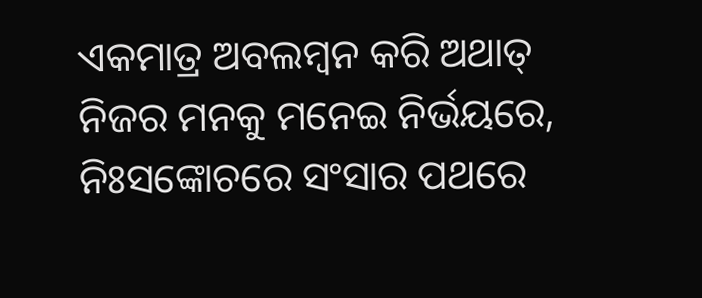ଏକମାତ୍ର ଅବଲମ୍ୱନ କରି ଅଥାତ୍ ନିଜର ମନକୁ ମନେଇ ନିର୍ଭୟରେ, ନିଃସଙ୍କୋଚରେ ସଂସାର ପଥରେ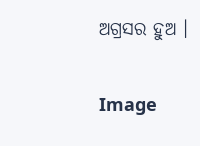ଅଗ୍ରସର ହୁଅ ।

Image